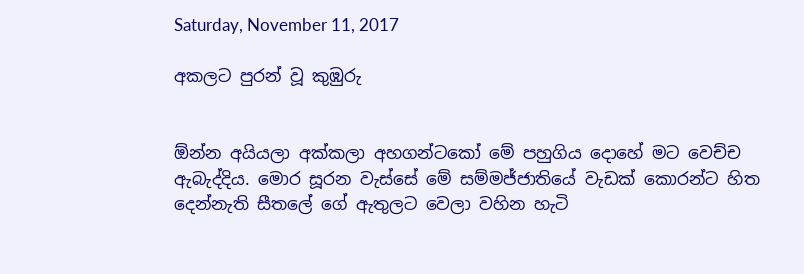Saturday, November 11, 2017

අකලට පුරන් වූ කුඹුරු


ඕන්න අයියලා අක්කලා අහගන්ටකෝ මේ පහුගිය දොහේ මට වෙච්ච ඇබැද්දිය. මොර සූරන වැස්සේ මේ සම්මජ්ජාතියේ වැඩක් කොරන්ට හිත දෙන්නැති සීතලේ ගේ ඇතුලට වෙලා වහින හැටි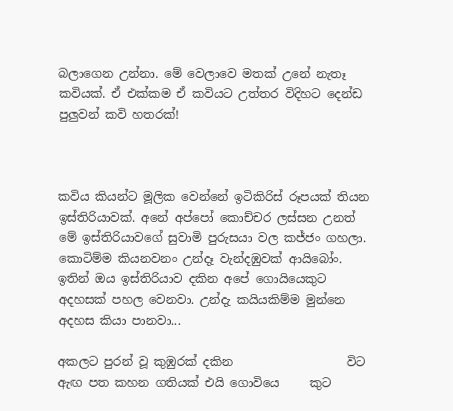බලාගෙන උන්නා. මේ වෙලාවෙ මතක් උනේ නැතෑ කවියක්. ඒ එක්කම ඒ කවියට උත්තර විදිහට දෙන්ඩ පුලුවන් කවි හතරක්!



කවිය කියන්ට මූලික වෙන්නේ ඉටිකිරිස් රූපයක් තියන ඉස්තිරියාවක්. අනේ අප්පෝ කොච්චර ලස්සන උනත් මේ ඉස්තිරියාවගේ සුවාමි පුරුසයා වල කජ්ජං ගහලා. කොටිම්ම කියනවනං උන්දෑ වැන්දඹුවක් ආයිබෝං. ඉතින් ඔය ඉස්තිරියාව දකින අපේ ගොයියෙකුට අදහසක් පහල වෙනවා. උන්දැ කයියකිම්ම මුන්නෙ අදහස කියා පානවා...

අකලට පුරන් වූ කුඹුරක් දකින                   විට
ඇඟ පත කහන ගතියක් එයි ගොවියෙ     කුට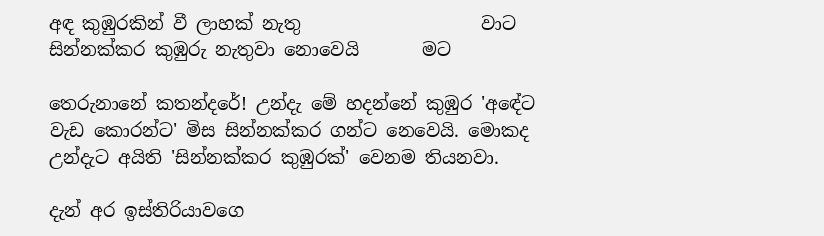අඳ කුඹුරකින් වී ලාහක් නැතු                    වාට
සින්නක්කර කුඹුරු නැතුවා නොවෙයි       මට

තෙරුනානේ කතන්දරේ! උන්දැ මේ හදන්නේ කුඹුර 'අඳේට වැඩ කොරන්ට' මිස සින්නක්කර ගන්ට නෙවෙයි. මොකද උන්දැට අයිති 'සින්නක්කර කුඹුරක්' වෙනම තියනවා.

දැන් අර ඉස්තිරියාවගෙ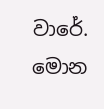වාරේ. මොන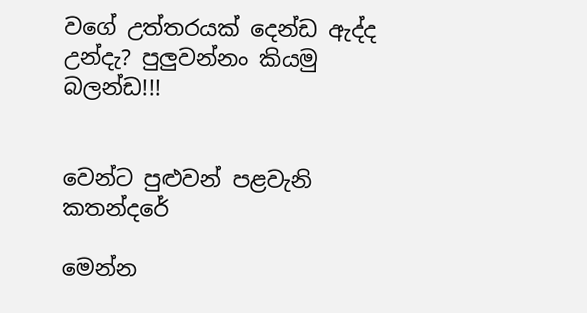වගේ උත්තරයක් දෙන්ඩ ඇද්ද උන්දැ? පුලුවන්නං කියමු බලන්ඩ!!!


වෙන්ට පුළුවන් පළවැනි කතන්දරේ

මෙන්න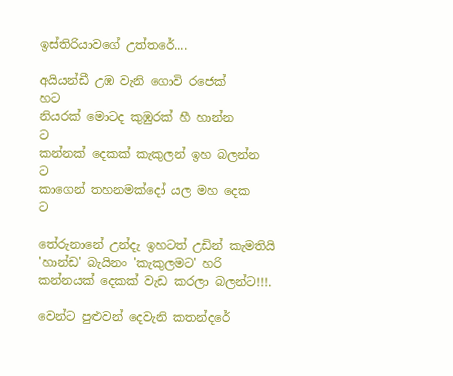ඉස්තිරියාවගේ උත්තරේ....

අයියන්ඩී උඹ වැනි ගොවි රජෙක්                     හට
නියරක් මොටද කුඹුරක් හී හාන්න                     ට
කන්නක් දෙකක් කැකුලන් ඉහ බලන්න             ට
කාගෙන් තහනමක්දෝ යල මහ දෙක                ට

තේරුනානේ උන්දැ ඉහටත් උඩින් කැමතියි 'හාන්ඩ' බැයිනං 'කැකුලමට' හරි කන්නයක් දෙකක් වැඩ කරලා බලන්ට!!!.

වෙන්ට පුළුවන් දෙවැනි කතන්දරේ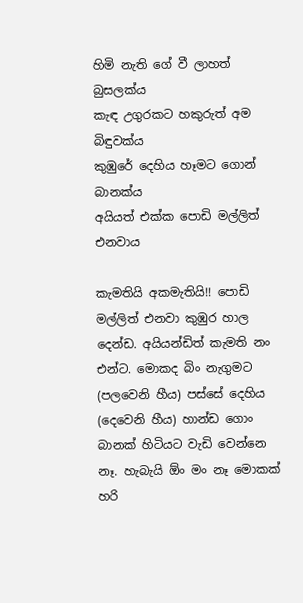හිමි නැති ගේ වී ලාහත්                               බුසලක්ය
කැඳ උගුරකට හකුරුත් අම                         බිඳුවක්ය
කුඹුරේ දෙහිය හෑමට ගොන්                       බානක්ය
අයියත් එක්ක පොඩි මල්ලිත්                        එනවාය

කැමතියි අකමැතියි!! පොඩි මල්ලිත් එනවා කුඹුර හාල දෙන්ඩ. අයියන්ඩිත් කැමති නං එන්ට. මොකද බිං නැගුමට (පලවෙනි හීය) පස්සේ දෙහිය (දෙවෙනි හීය) හාන්ඩ ගොං බානක් හිටියට වැඩි වෙන්නෙ නෑ. හැබැයි ඕං මං නෑ මොකක් හරි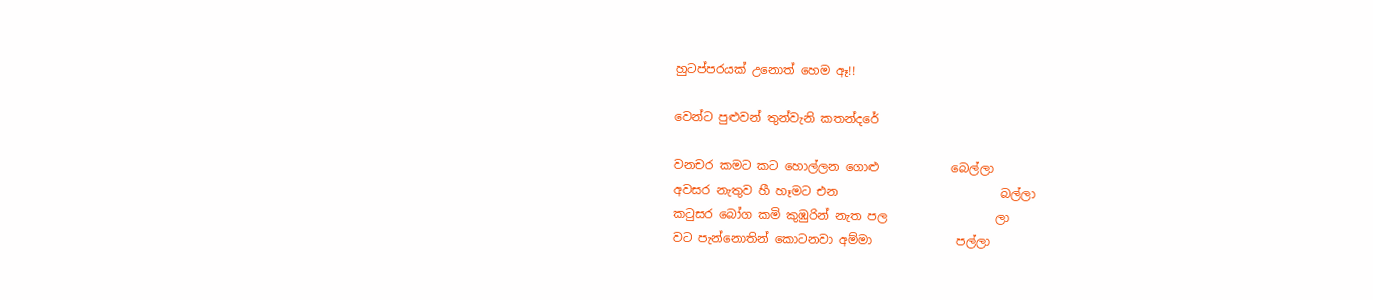හුටප්පරයක් උනොත් හෙම ඈ!!

වෙන්ට පුළුවන් තුන්වැනි කතන්දරේ

වනචර කමට කට හොල්ලන ගොළු            බෙල්ලා
අවසර නැතුව හී හෑමට එන                           බල්ලා
කටුසර බෝග කමි කුඹුරින් නැත පල                  ලා
වට පැන්නොතින් කොටනවා අම්මා              පල්ලා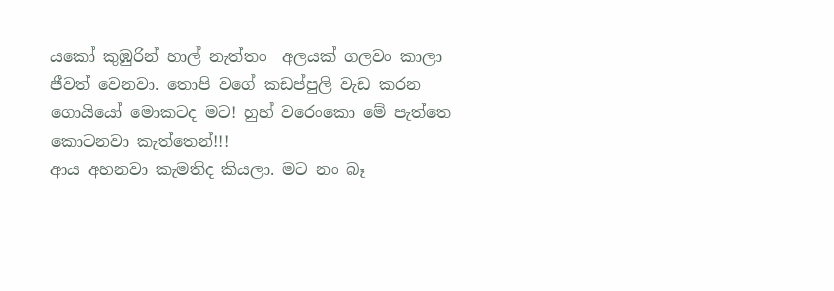යකෝ කුඹුරින් හාල් නැත්තං  අලයක් ගලවං කාලා ජීවත් වෙනවා. තොපි වගේ කඩප්පුලි වැඩ කරන ගොයියෝ මොකටද මට! හුහ් වරෙංකො මේ පැත්තෙ කොටනවා කැත්තෙන්!!!
ආය අහනවා කැමතිද කියලා. මට නං බෑ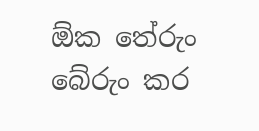ඕක තේරුං බේරුං කර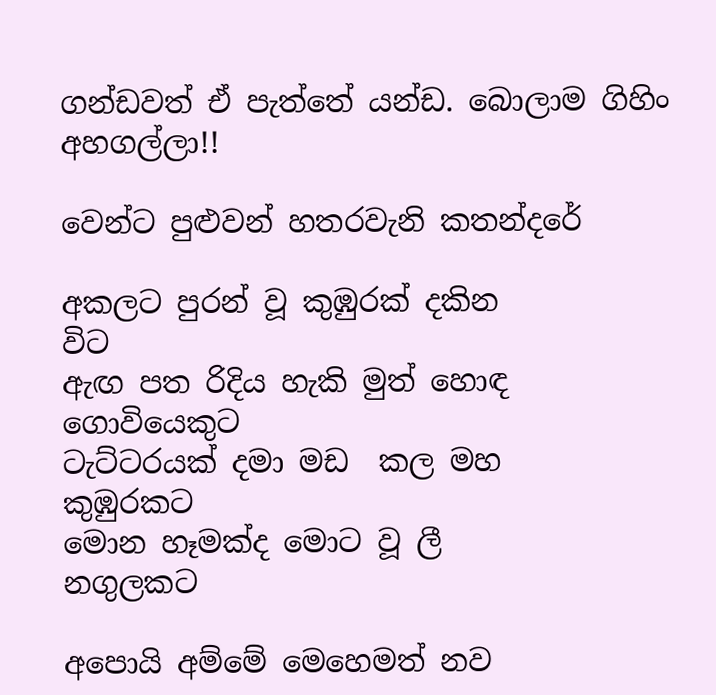ගන්ඩවත් ඒ පැත්තේ යන්ඩ. බොලාම ගිහිං අහගල්ලා!!

වෙන්ට පුළුවන් හතරවැනි කතන්දරේ

අකලට පුරන් වූ කුඹුරක් දකින                                    විට
ඇඟ පත රිදිය හැකි මුත් හොඳ                   ගොවියෙකුට
ටැට්ටරයක් දමා මඩ  කල මහ                          කුඹුරකට
මොන හෑමක්ද මොට වූ ලී                                නගුලකට

අපොයි අම්මේ මෙහෙමත් නව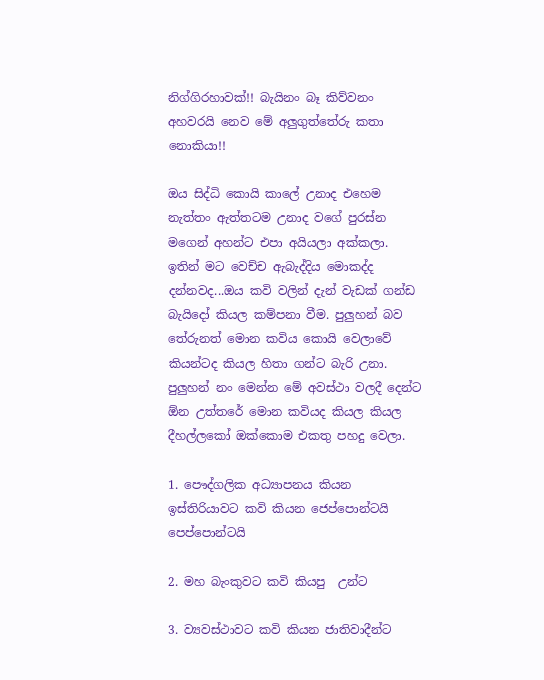නිග්ගිරහාවක්!! බැයිනං බෑ කිව්වනං අහවරයි නෙව මේ අලුගුත්තේරු කතා නොකියා!!

ඔය සිද්ධි කොයි කාලේ උනාද එහෙම නැත්තං ඇත්තටම උනාද වගේ පුරස්න මගෙන් අහන්ට එපා අයියලා අක්කලා. ඉතින් මට වෙච්ච ඇබැද්දිය මොකද්ද දන්නවද...ඔය කවි වලින් දැන් වැඩක් ගන්ඩ බැයිදෝ කියල කම්පනා වීම. පුලුහන් බව තේරුනත් මොන කවිය කොයි වෙලාවේ කියන්ටද කියල හිතා ගන්ට බැරි උනා. පුලුහන් නං මෙන්න මේ අවස්ථා වලදී දෙන්ට ඕන උත්තරේ මොන කවියද කියල කියල දීහල්ලකෝ ඔක්කොම එකතු පහදු වෙලා.

1. පෞද්ගලික අධ්‍යාපනය කියන ඉස්තිරියාවට කවි කියන ජෙප්පොන්ටයි පෙප්පොන්ටයි

2. මහ බැංකුවට කවි කියපු  උන්ට

3. ව්‍යවස්ථාවට කවි කියන ජාතිවාදීන්ට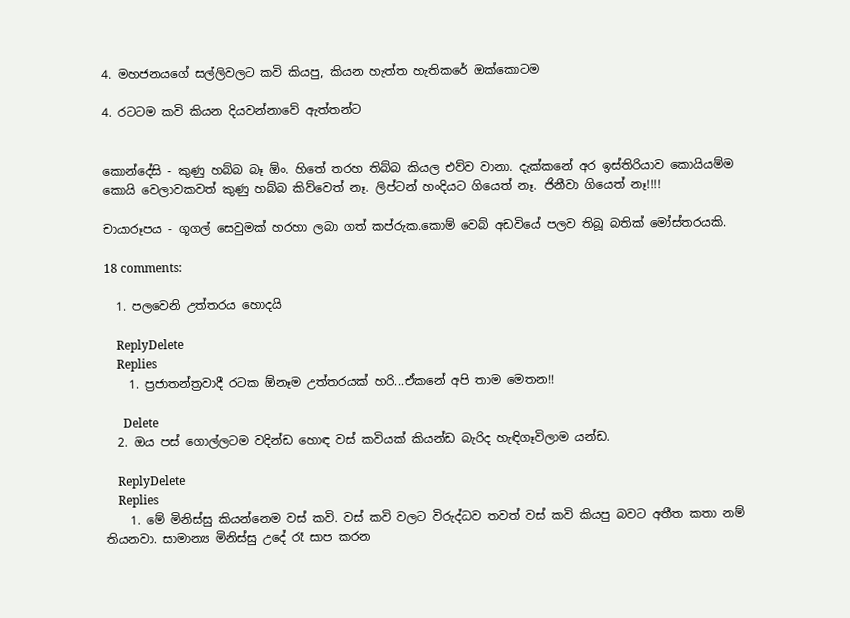4. මහජනයගේ සල්ලිවලට කවි කියපු, කියන හැත්ත හැතිකරේ ඔක්කොටම

4. රටටම කවි කියන දියවන්නාවේ ඇත්තන්ට


කොන්දේසි - කුණු හබ්බ බෑ ඕං. හිතේ තරහ තිබ්බ කියල එව්ව වානා. දැක්කනේ අර ඉස්තිරියාව කොයියම්ම කොයි වෙලාවකවත් කුණු හබ්බ කිව්වෙත් නෑ. ලිප්ටන් හංදියට ගියෙත් නෑ. ජිනීවා ගියෙත් නෑ!!!!

චායාරූපය - ගූගල් සෙවුමක් හරහා ලබා ගත් කප්රුක.කොම් වෙබ් අඩවියේ පලව තිබූ බතික් මෝස්තරයකි.

18 comments:

  1. පලවෙනි උත්තරය හොදයි

    ReplyDelete
    Replies
    1. ප්‍රජාතන්ත්‍රවාදී රටක ඕනෑම උත්තරයක් හරි...ඒකනේ අපි තාම මෙතන!!

      Delete
  2. ඔය පස් ගොල්ලටම වදින්ඩ හොඳ වස් කවියක් කියන්ඩ බැරිද හැඳිගෑවිලාම යන්ඩ.

    ReplyDelete
    Replies
    1. මේ මිනිස්සු කියන්නෙම වස් කවි. වස් කවි වලට විරුද්ධව තවත් වස් කවි කියපු බවට අතීත කතා නම් තියනවා. සාමාන්‍ය මිනිස්සු උදේ රෑ සාප කරන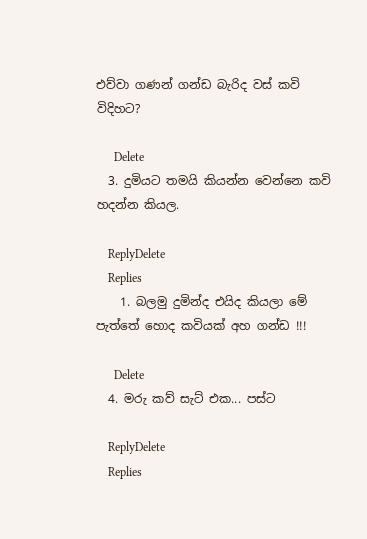එව්වා ගණන් ගන්ඩ බැරිද වස් කවි විදිහට?

      Delete
  3. දුමියට තමයි කියන්න වෙන්නෙ කවි හදන්න කියල.

    ReplyDelete
    Replies
    1. බලමු දුමින්ද එයිද කියලා මේ පැත්තේ හොද කවියක් අහ ගන්ඩ !!!

      Delete
  4. මරු කව් සැට් එක... පස්ට

    ReplyDelete
    Replies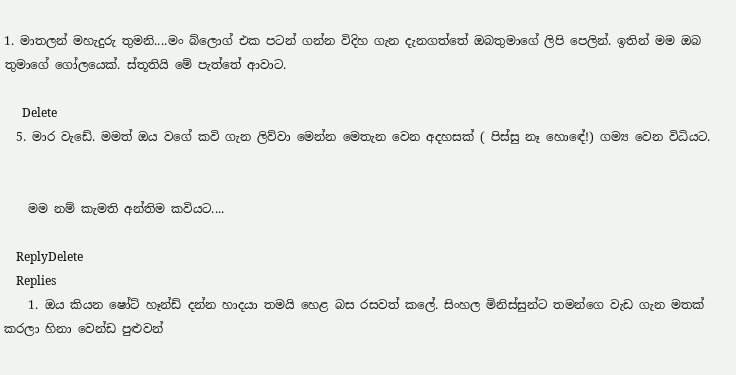1. මාතලන් මහැදුරු තුමනි....මං බ්ලොග් එක පටන් ගන්න විදිහ ගැන දැනගත්තේ ඔබතුමාගේ ලිපි පෙලින්. ඉතින් මම ඔබ තුමාගේ ගෝලයෙක්. ස්තූතියි මේ පැත්තේ ආවාට.

      Delete
  5. මාර වැඩේ. මමත් ඔය වගේ කවි ගැන ලිව්වා මෙන්න මෙතැන වෙන අදහසක් ( පිස්සු නෑ හොඳේ!) ගම්‍ය වෙන විධියට.


    මම නම් කැමති අන්තිම කවියට....

    ReplyDelete
    Replies
    1. ඔය කියන ෂෝට් හෑන්ඩ් දන්න හාදයා තමයි හෙළ බස රසවත් කලේ. සිංහල මිනිස්සුන්ට තමන්ගෙ වැඩ ගැන මතක් කරලා හිනා වෙන්ඩ පුළුවන්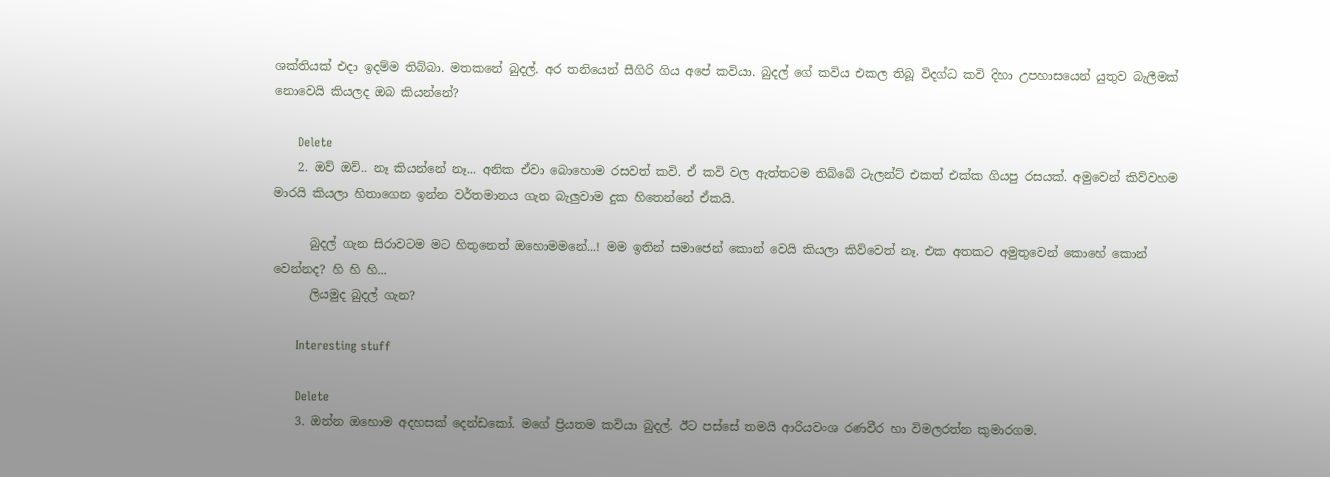ශක්තියක් එදා ඉදම්ම තිබ්බා. මතකනේ බුදල්. අර තනියෙන් සීගිරි ගිය අපේ කවියා. බුදල් ගේ කවිය එකල තිබූ විදග්ධ කවි දිහා උපහාසයෙන් යුතුව බැලීමක් නොවෙයි කියලද ඔබ කියන්නේ?

      Delete
    2. ඔව් ඔව්.. නෑ කියන්නේ නෑ... අනික ඒවා බොහොම රසවත් කවි. ඒ කවි වල ඇත්තටම තිබ්බේ ටැලන්ට් එකත් එක්ක ගියපු රසයක්. අමුවෙන් කිව්වහම මාරයි කියලා හිතාගෙන ඉන්න වර්තමානය ගැන බැලුවාම දුක හිතෙන්නේ ඒකයි.

      බුදල් ගැන සිරාවටම මට හිතුනෙත් ඔහොමමනේ...! මම ඉතින් සමාජෙන් කොන් වෙයි කියලා කිව්වෙත් නෑ. එක අතකට අමුතුවෙන් කොහේ කොන් වෙන්නද? හි හි හි...
      ලියමුද බුදල් ගැන?

      Interesting stuff

      Delete
    3. ඔන්න ඔහොම අදහසක් දෙන්ඩකෝ. මගේ ප්‍රියතම කවියා බුදල්. ඊට පස්සේ තමයි ආරියවංශ රණවීර හා විමලරත්න කුමාරගම.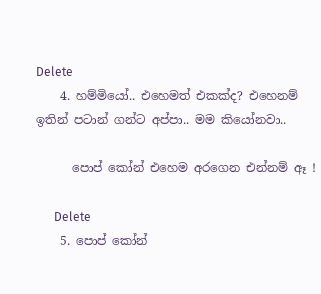Delete
    4. හම්මියෝ.. එහෙමත් එකක්ද? එහෙනම් ඉතින් පටාන් ගන්ට අප්පා.. මම කියෝනවා..

      පොප් කෝන් එහෙම අරගෙන එන්නම් ඈ !

      Delete
    5. පොප් කෝන්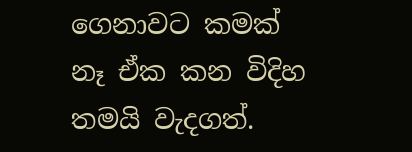ගෙනාවට කමක් නෑ ඒක කන විදිහ තමයි වැදගත්.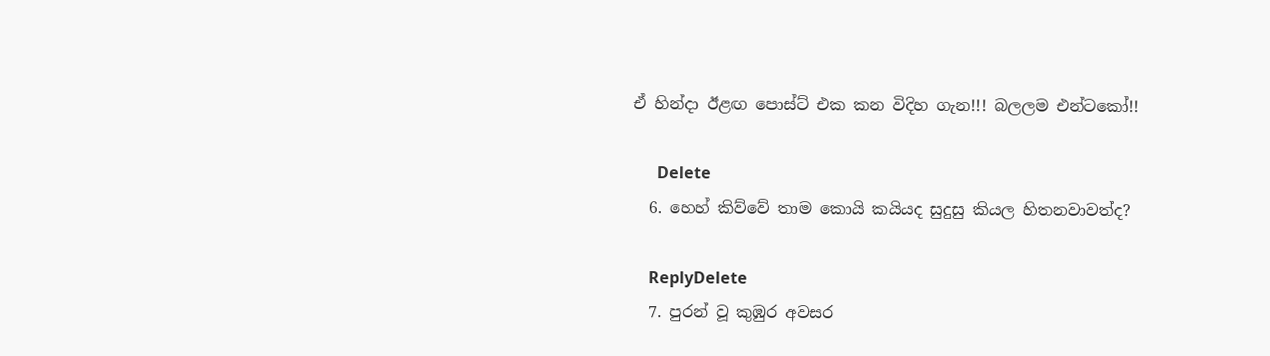ඒ හින්දා ඊළඟ පොස්ට් එක කන විදිහ ගැන!!! බලලම එන්ටකෝ!!

      Delete
  6. හෙහ් කිව්වේ තාම කොයි කයියද සුදුසු කියල හිතනවාවත්ද?

    ReplyDelete
  7. පුරන් වූ කුඹුර අවසර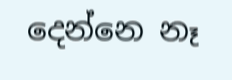දෙන්නෙ නෑ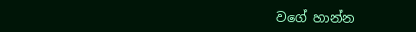වගේ හාන්න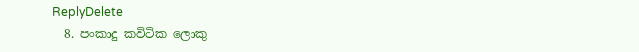ReplyDelete
  8. පංකාදු කවිටික ලොකු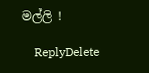මල්ලි !

    ReplyDelete